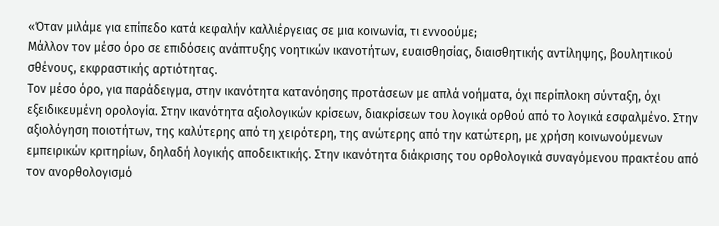«Όταν μιλάμε για επίπεδο κατά κεφαλήν καλλιέργειας σε μια κοινωνία, τι εννοούμε;
Μάλλον τον μέσο όρο σε επιδόσεις ανάπτυξης νοητικών ικανοτήτων, ευαισθησίας, διαισθητικής αντίληψης, βουλητικού σθένους, εκφραστικής αρτιότητας.
Τον μέσο όρο, για παράδειγμα, στην ικανότητα κατανόησης προτάσεων με απλά νοήματα, όχι περίπλοκη σύνταξη, όχι εξειδικευμένη ορολογία. Στην ικανότητα αξιολογικών κρίσεων, διακρίσεων του λογικά ορθού από το λογικά εσφαλμένο. Στην αξιολόγηση ποιοτήτων, της καλύτερης από τη χειρότερη, της ανώτερης από την κατώτερη, με χρήση κοινωνούμενων εμπειρικών κριτηρίων, δηλαδή λογικής αποδεικτικής. Στην ικανότητα διάκρισης του ορθολογικά συναγόμενου πρακτέου από τον ανορθολογισμό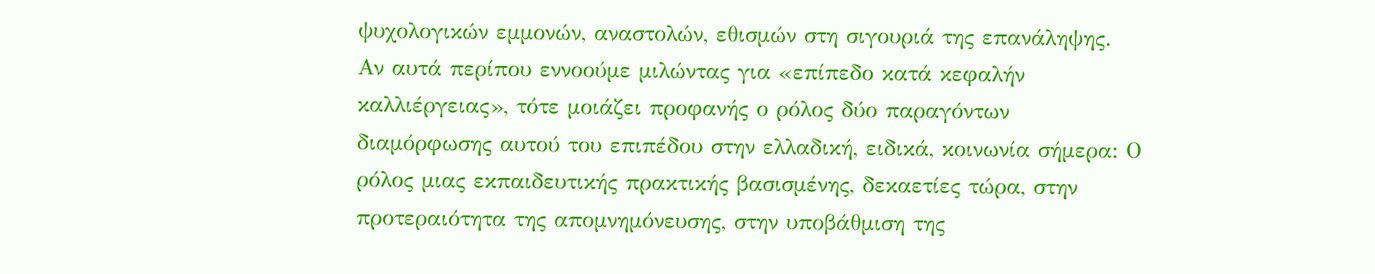ψυχολογικών εμμονών, αναστολών, εθισμών στη σιγουριά της επανάληψης.
Αν αυτά περίπου εννοούμε μιλώντας για «επίπεδο κατά κεφαλήν καλλιέργειας», τότε μοιάζει προφανής ο ρόλος δύο παραγόντων διαμόρφωσης αυτού του επιπέδου στην ελλαδική, ειδικά, κοινωνία σήμερα: Ο ρόλος μιας εκπαιδευτικής πρακτικής βασισμένης, δεκαετίες τώρα, στην προτεραιότητα της απομνημόνευσης, στην υποβάθμιση της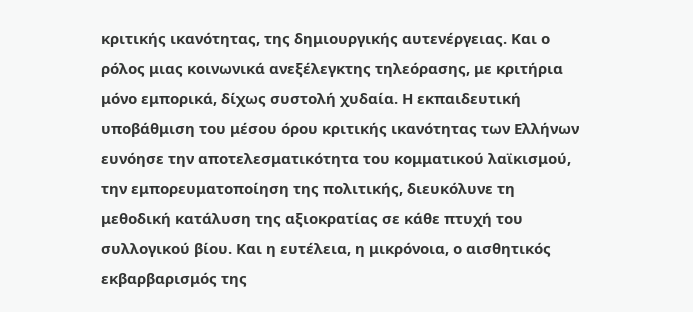κριτικής ικανότητας, της δημιουργικής αυτενέργειας. Και ο ρόλος μιας κοινωνικά ανεξέλεγκτης τηλεόρασης, με κριτήρια μόνο εμπορικά, δίχως συστολή χυδαία. Η εκπαιδευτική υποβάθμιση του μέσου όρου κριτικής ικανότητας των Ελλήνων ευνόησε την αποτελεσματικότητα του κομματικού λαϊκισμού, την εμπορευματοποίηση της πολιτικής, διευκόλυνε τη μεθοδική κατάλυση της αξιοκρατίας σε κάθε πτυχή του συλλογικού βίου. Και η ευτέλεια, η μικρόνοια, ο αισθητικός εκβαρβαρισμός της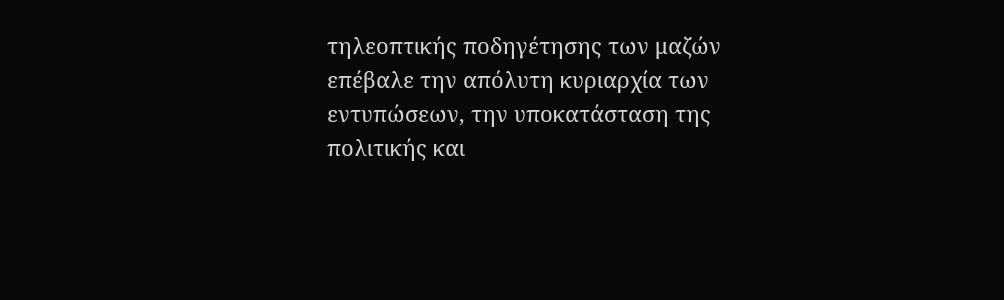τηλεοπτικής ποδηγέτησης των μαζών επέβαλε την απόλυτη κυριαρχία των εντυπώσεων, την υποκατάσταση της πολιτικής και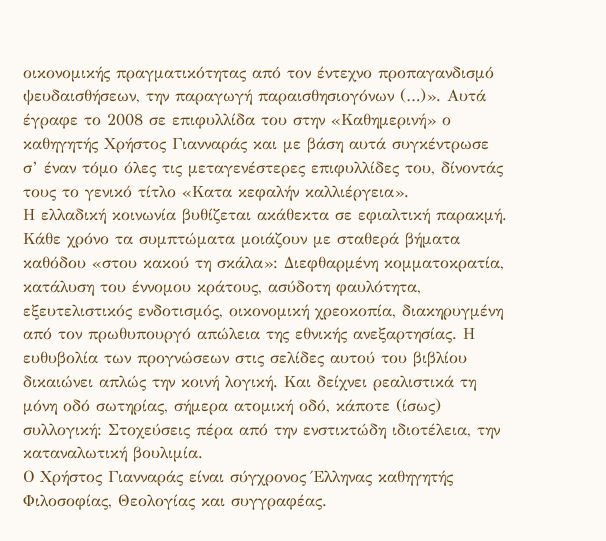οικονομικής πραγματικότητας από τον έντεχνο προπαγανδισμό ψευδαισθήσεων, την παραγωγή παραισθησιογόνων (…)». Αυτά έγραφε το 2008 σε επιφυλλίδα του στην «Καθημερινή» ο καθηγητής Χρήστος Γιανναράς και με βάση αυτά συγκέντρωσε σ’ έναν τόμο όλες τις μεταγενέστερες επιφυλλίδες του, δίνοντάς τους το γενικό τίτλο «Κατα κεφαλήν καλλιέργεια».
Η ελλαδική κοινωνία βυθίζεται ακάθεκτα σε εφιαλτική παρακμή. Κάθε χρόνο τα συμπτώματα μοιάζουν με σταθερά βήματα καθόδου «στου κακού τη σκάλα»: Διεφθαρμένη κομματοκρατία, κατάλυση του έννομου κράτους, ασύδοτη φαυλότητα, εξευτελιστικός ενδοτισμός, οικονομική χρεοκοπία, διακηρυγμένη από τον πρωθυπουργό απώλεια της εθνικής ανεξαρτησίας. Η ευθυβολία των προγνώσεων στις σελίδες αυτού του βιβλίου δικαιώνει απλώς την κοινή λογική. Και δείχνει ρεαλιστικά τη μόνη οδό σωτηρίας, σήμερα ατομική οδό, κάποτε (ίσως) συλλογική: Στοχεύσεις πέρα από την ενστικτώδη ιδιοτέλεια, την καταναλωτική βουλιμία.
Ο Χρήστος Γιανναράς είναι σύγχρονος Έλληνας καθηγητής Φιλοσοφίας, Θεολογίας και συγγραφέας.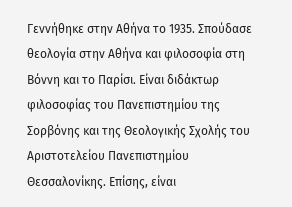Γεννήθηκε στην Αθήνα το 1935. Σπούδασε θεολογία στην Αθήνα και φιλοσοφία στη Βόννη και το Παρίσι. Είναι διδάκτωρ φιλοσοφίας του Πανεπιστημίου της Σορβόνης και της Θεολογικής Σχολής του Αριστοτελείου Πανεπιστημίου Θεσσαλονίκης. Επίσης, είναι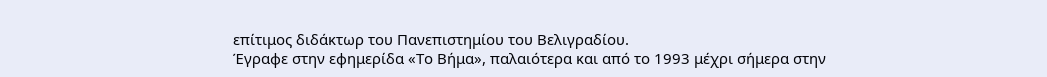επίτιμος διδάκτωρ του Πανεπιστημίου του Βελιγραδίου.
Έγραφε στην εφημερίδα «Το Βήμα», παλαιότερα και από το 1993 μέχρι σήμερα στην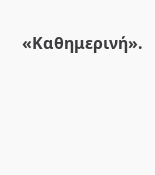«Καθημερινή».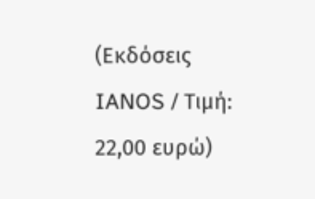(Εκδόσεις IANOS / Τιμή: 22,00 ευρώ)